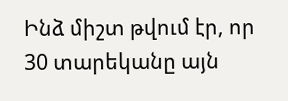Ինձ միշտ թվում էր, որ 30 տարեկանը այն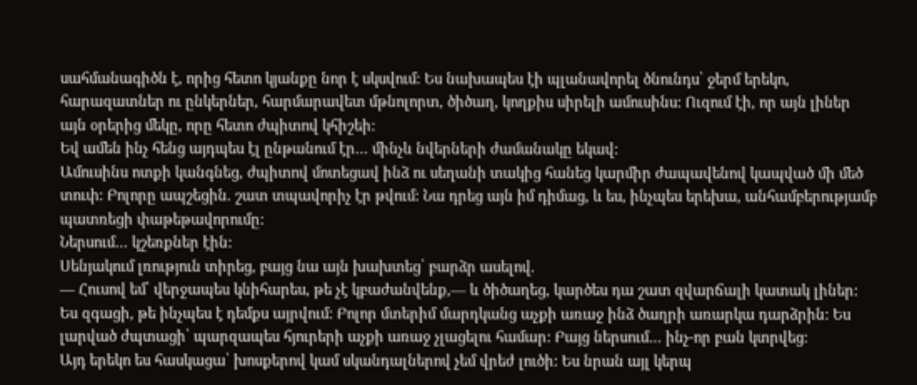սահմանագիծն է, որից հետո կյանքը նոր է սկսվում: Ես նախապես էի պլանավորել ծնունդս՝ ջերմ երեկո, հարազատներ ու ընկերներ, հարմարավետ մթնոլորտ, ծիծաղ, կողքիս սիրելի ամուսինս: Ուզում էի, որ այն լիներ այն օրերից մեկը, որը հետո ժպիտով կհիշեի:
Եվ ամեն ինչ հենց այդպես էլ ընթանում էր… մինչև նվերների ժամանակը եկավ:
Ամուսինս ոտքի կանգնեց, ժպիտով մոտեցավ ինձ ու սեղանի տակից հանեց կարմիր ժապավենով կապված մի մեծ տուփ: Բոլորը ապշեցին. շատ տպավորիչ էր թվում: Նա դրեց այն իմ դիմաց, և ես, ինչպես երեխա, անհամբերությամբ պատռեցի փաթեթավորումը:
Ներսում… կշեռքներ էին:
Սենյակում լռություն տիրեց, բայց նա այն խախտեց՝ բարձր ասելով.
— Հուսով եմ՝ վերջապես կնիհարես, թե չէ կբաժանվենք,— և ծիծաղեց, կարծես դա շատ զվարճալի կատակ լիներ:
Ես զգացի, թե ինչպես է դեմքս այրվում: Բոլոր մտերիմ մարդկանց աչքի առաջ ինձ ծաղրի առարկա դարձրին: Ես լարված ժպտացի՝ պարզապես հյուրերի աչքի առաջ չլացելու համար: Բայց ներսում… ինչ-որ բան կտրվեց:
Այդ երեկո ես հասկացա՝ խոսքերով կամ սկանդալներով չեմ վրեժ լուծի: Ես նրան այլ կերպ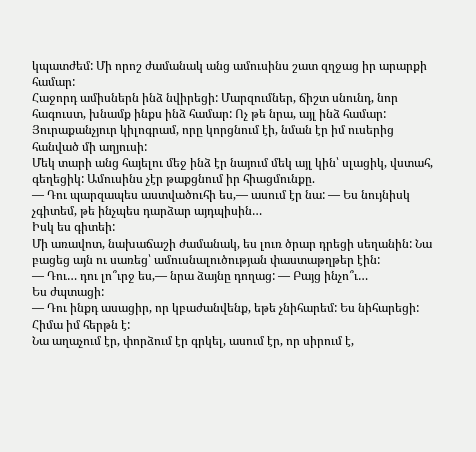կպատժեմ: Մի որոշ ժամանակ անց ամուսինս շատ զղջաց իր արարքի համար:
Հաջորդ ամիսներն ինձ նվիրեցի: Մարզումներ, ճիշտ սնունդ, նոր հագուստ, խնամք ինքս ինձ համար: Ոչ թե նրա, այլ ինձ համար: Յուրաքանչյուր կիլոգրամ, որը կորցնում էի, նման էր իմ ուսերից հանված մի աղյուսի:
Մեկ տարի անց հայելու մեջ ինձ էր նայում մեկ այլ կին՝ սլացիկ, վստահ, գեղեցիկ: Ամուսինս չէր թաքցնում իր հիացմունքը.
— Դու պարզապես աստվածուհի ես,— ասում էր նա: — Ես նույնիսկ չգիտեմ, թե ինչպես դարձար այդպիսին…
Իսկ ես գիտեի:
Մի առավոտ, նախաճաշի ժամանակ, ես լուռ ծրար դրեցի սեղանին: Նա բացեց այն ու սառեց՝ ամուսնալուծության փաստաթղթեր էին:
— Դու… դու լո՞ւրջ ես,— նրա ձայնը դողաց: — Բայց ինչո՞ւ…
Ես ժպտացի:
— Դու ինքդ ասացիր, որ կբաժանվենք, եթե չնիհարեմ: Ես նիհարեցի: Հիմա իմ հերթն է:
Նա աղաչում էր, փորձում էր գրկել, ասում էր, որ սիրում է,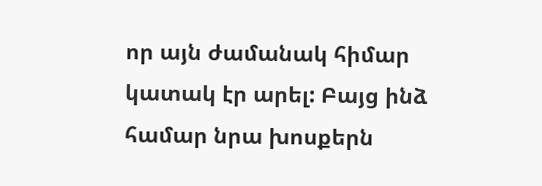որ այն ժամանակ հիմար կատակ էր արել: Բայց ինձ համար նրա խոսքերն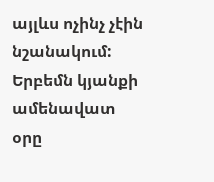այլևս ոչինչ չէին նշանակում:
Երբեմն կյանքի ամենավատ օրը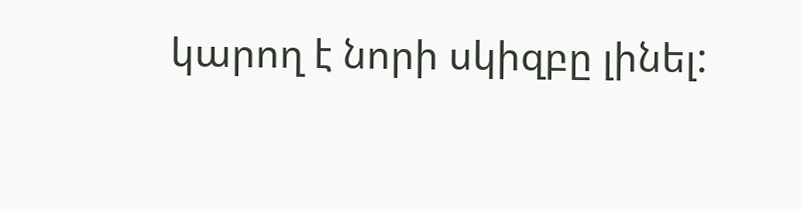կարող է նորի սկիզբը լինել: